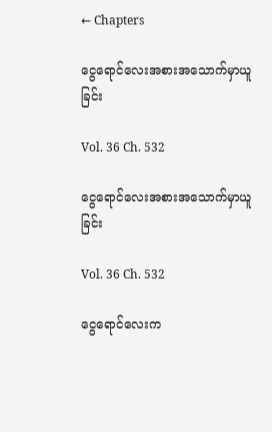← Chapters

ငွေရောင်လေးအစားအသောက်မှာယူခြင်း

Vol. 36 Ch. 532

ငွေရောင်လေးအစားအသောက်မှာယူခြင်း

Vol. 36 Ch. 532

ငွေရောင်လေးက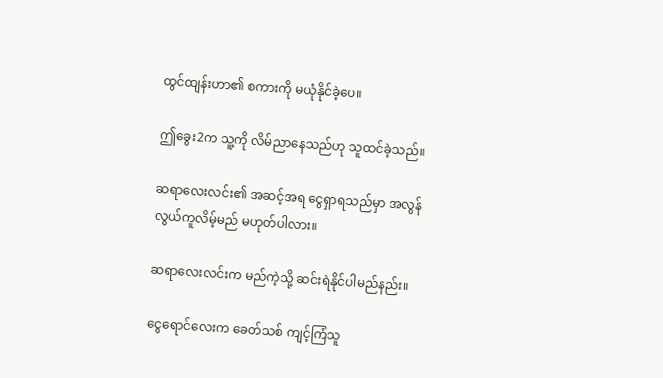ထွင်ထျန်းဟာ၏ စကားကို မယုံနိုင်ခဲ့ပေ။

ဤခွေး2က သူ့ကို လိမ်ညာနေသည်ဟု သူထင်ခဲ့သည်။

ဆရာလေးလင်း၏ အဆင့်အရ ငွေရှာရသည်မှာ အလွန်လွယ်ကူလိမ့်မည် မဟုတ်ပါလား။

ဆရာလေးလင်းက မည်ကဲ့သို့ ဆင်းရဲနိုင်ပါမည်နည်း။

ငွေရောင်လေးက ခေတ်သစ် ကျင့်ကြံသူ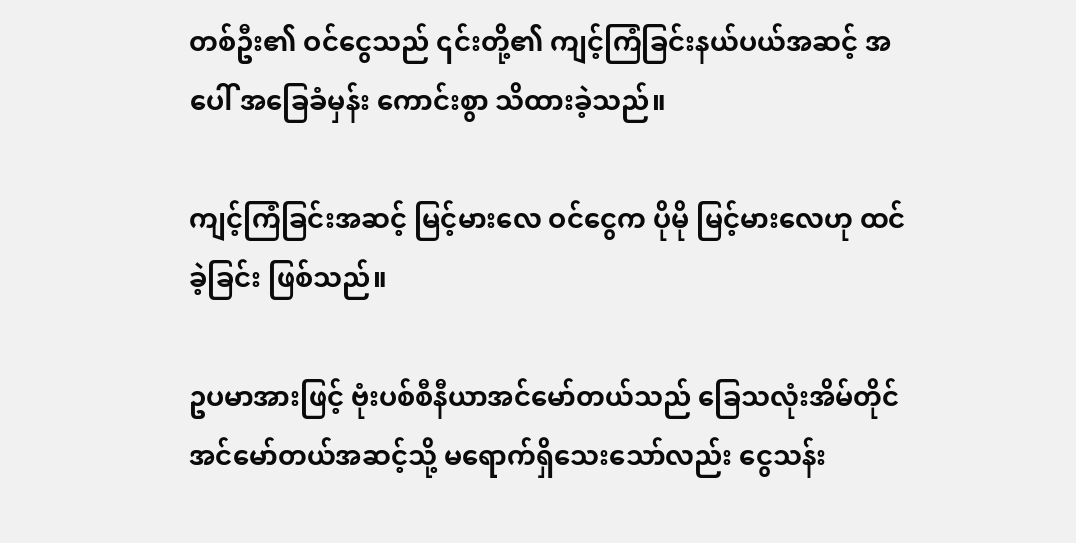တစ်ဦး၏ ဝင်ငွေသည် ၎င်းတို့၏ ကျင့်ကြံခြင်းနယ်ပယ်အဆင့် အပေါ် အခြေခံမှန်း ကောင်းစွာ သိထားခဲ့သည်။

ကျင့်ကြံခြင်းအဆင့် မြင့်မားလေ ဝင်ငွေက ပိုမို မြင့်မားလေဟု ထင်ခဲ့ခြင်း ဖြစ်သည်။

ဥပမာအားဖြင့် ဗုံးပစ်စီနီယာအင်မော်တယ်သည် ခြေသလုံးအိမ်တိုင် အင်မော်တယ်အဆင့်သို့ မရောက်ရှိသေးသော်လည်း ငွေသန်း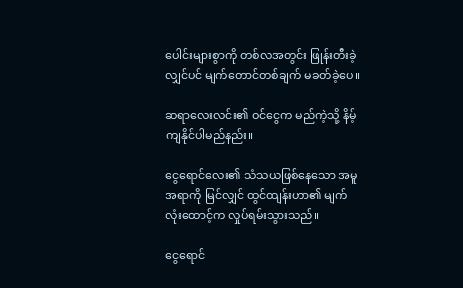ပေါင်းများစွာကို တစ်လအတွင်း ဖြုန်းတီးခဲ့လျှင်ပင် မျက်တောင်တစ်ချက် မခတ်ခဲ့ပေ။

ဆရာလေးလင်း၏ ဝင်ငွေက မည်ကဲ့သို့ နိမ့်ကျနိုင်ပါမည်နည်း။

ငွေရောင်လေး၏ သံသယဖြစ်နေသော အမူအရာကို မြင်လျှင် ထွင်ထျန်းဟာ၏ မျက်လုံးထောင့်က လှုပ်ရမ်းသွားသည်။

ငွေရောင်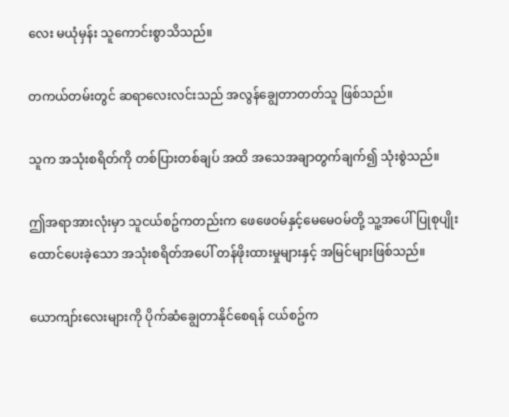လေး မယုံမှန်း သူကောင်းစွာသိသည်။

တကယ်တမ်းတွင် ဆရာလေးလင်းသည် အလွန်ချွေတာတတ်သူ ဖြစ်သည်။

သူက အသုံးစရိတ်ကို တစ်ပြားတစ်ချပ် အထိ အသေအချာတွက်ချက်၍ သုံးစွဲသည်။

ဤအရာအားလုံးမှာ သူငယ်စဥ်ကတည်းက ဖေဖေဝမ်နှင့်မေမေဝမ်တို့ သူ့အပေါ်ပြုစုပျိုးထောင်ပေးခဲ့သော အသုံးစရိတ်အပေါ် တန်ဖိုးထားမှုများနှင့် အမြင်များဖြစ်သည်။

ယောကျာ်းလေးများကို ပိုက်ဆံချွေတာနိုင်စေရန် ငယ်စဥ်က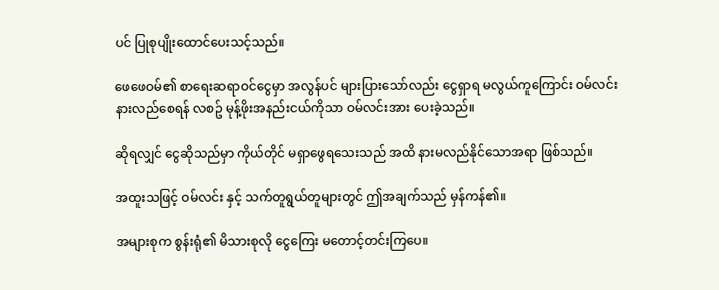ပင် ပြုစုပျိုးထောင်ပေးသင့်သည်။

ဖေဖေဝမ်၏ စာရေးဆရာဝင်ငွေမှာ အလွန်ပင် များပြားသော်လည်း ငွေရှာရ မလွယ်ကူကြောင်း ဝမ်လင်း နားလည်စေရန် လစဥ် မုန့်ဖိုးအနည်းငယ်ကိုသာ ဝမ်လင်းအား ပေးခဲ့သည်။

ဆိုရလျှင် ငွေဆိုသည်မှာ ကိုယ်တိုင် မရှာဖွေရသေးသည် အထိ နားမလည်နိုင်သောအရာ ဖြစ်သည်။

အထူးသဖြင့် ဝမ်လင်း နှင့် သက်တူရွယ်တူများတွင် ဤအချက်သည် မှန်ကန်၏။

အများစုက စွန်းရုံ၏ မိသားစုလို ငွေကြေး မတောင့်တင်းကြပေ။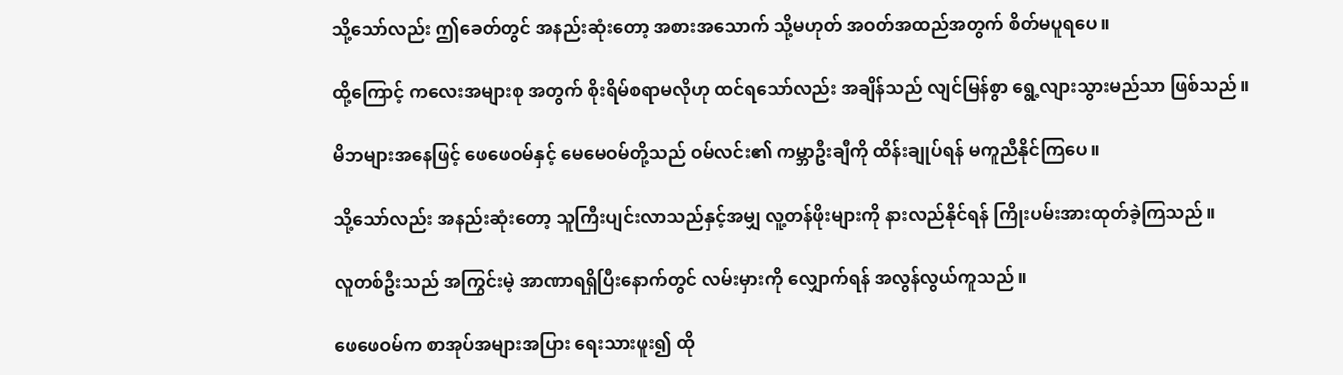သို့သော်လည်း ဤခေတ်တွင် အနည်းဆုံးတော့ အစားအသောက် သို့မဟုတ် အဝတ်အထည်အတွက် စိတ်မပူရပေ။

ထို့ကြောင့် ကလေးအများစု အတွက် စိုးရိမ်စရာမလိုဟု ထင်ရသော်လည်း အချိန်သည် လျင်မြန်စွာ ရွေ့လျားသွားမည်သာ ဖြစ်သည်။

မိဘများအနေဖြင့် ဖေဖေဝမ်နှင့် မေမေဝမ်တို့သည် ဝမ်လင်း၏ ကမ္ဘာဦးချီကို ထိန်းချုပ်ရန် မကူညီနိုင်ကြပေ။

သို့သော်လည်း အနည်းဆုံးတော့ သူကြီးပျင်းလာသည်နှင့်အမျှ လူ့တန်ဖိုးများကို နားလည်နိုင်ရန် ကြိုးပမ်းအားထုတ်ခဲ့ကြသည်။

လူတစ်ဦးသည် အကြွင်းမဲ့ အာဏာရရှိပြီးနောက်တွင် လမ်းမှားကို လျှောက်ရန် အလွန်လွယ်ကူသည်။

ဖေဖေဝမ်က စာအုပ်အများအပြား ရေးသားဖူး၍ ထို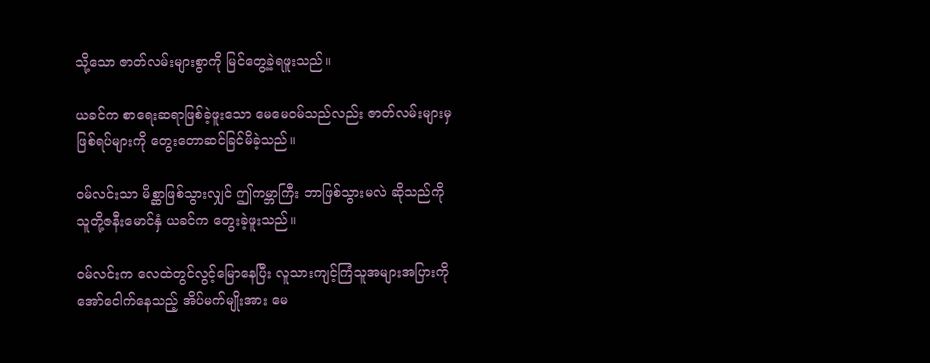သို့သော ဇာတ်လမ်းများစွာကို မြင်တွေ့ခဲ့ရဖူးသည်။

ယခင်က စာရေးဆရာဖြစ်ခဲ့ဖူးသော မေမေဝမ်သည်လည်း ဇာတ်လမ်းများမှ ဖြစ်ရပ်များကို တွေးတောဆင်ခြင်မိခဲ့သည်။

ဝမ်လင်းသာ မိစ္ဆာဖြစ်သွားလျှင် ဤကမ္ဘာကြီး ဘာဖြစ်သွားမလဲ ဆိုသည်ကို သူတို့ဇနီးမောင်နှံ ယခင်က တွေးခဲ့ဖူးသည်။

ဝမ်လင်းက လေထဲတွင်လွင့်မြောနေပြီး လူသားကျင့်ကြံသူအများအပြားကို အော်ငေါက်နေသည့် အိပ်မက်မျိုးအား မေ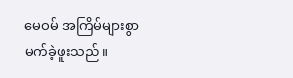မေဝမ် အကြိမ်များစွာ မက်ခဲ့ဖူးသည်။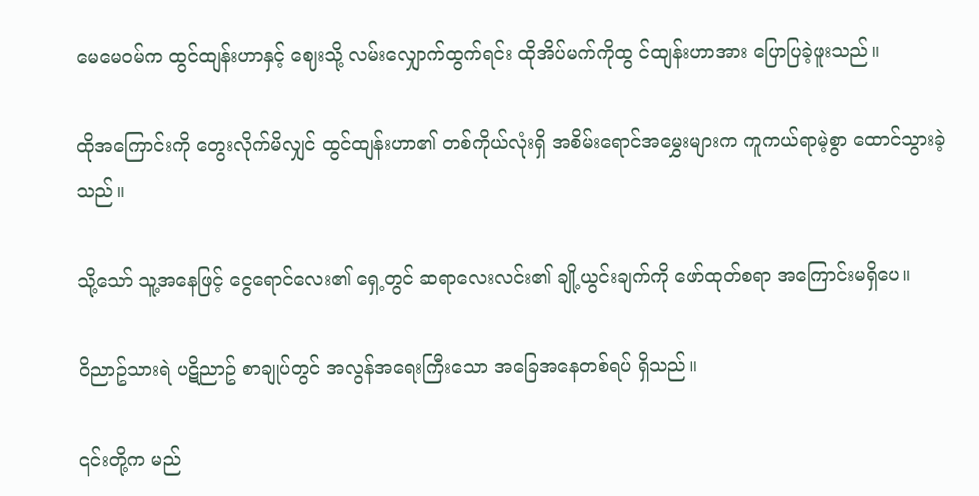မေမေဝမ်က ထွင်ထျန်းဟာနှင့် ဈေးသို့ လမ်းလျှောက်ထွက်ရင်း ထိုအိပ်မက်ကိုထွ င်ထျန်းဟာအား ပြောပြခဲ့ဖူးသည်။

ထိုအကြောင်းကို တွေးလိုက်မိလျှင် ထွင်ထျန်းဟာ၏ တစ်ကိုယ်လုံးရှိ အစိမ်းရောင်အမွှေးများက ကူကယ်ရာမဲ့စွာ ထောင်သွားခဲ့သည်။

သို့သော် သူ့အနေဖြင့် ငွေရောင်လေး၏ ရှေ့တွင် ဆရာလေးလင်း၏ ချို့ယွင်းချက်ကို ဖော်ထုတ်စရာ အကြောင်းမရှိပေ။

ဝိညာဥ်သားရဲ ပဋိညာဥ် စာချုပ်တွင် အလွန်အရေးကြီးသော အခြေအနေတစ်ရပ် ရှိသည်။

၎င်းတို့က မည်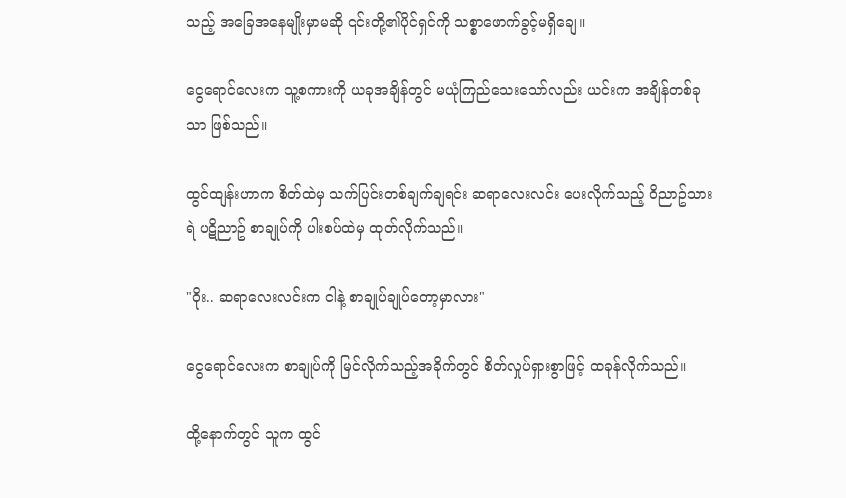သည့် အခြေအနေမျိုးမှာမဆို ၎င်းတို့၏ပိုင်ရှင်ကို သစ္စာဖောက်ခွင့်မရှိချေ။

ငွေရောင်လေးက သူ့စကားကို ယခုအချိန်တွင် မယုံကြည်သေးသော်လည်း ယင်းက အချိန်တစ်ခုသာ ဖြစ်သည်။

ထွင်ထျန်းဟာက စိတ်ထဲမှ သက်ပြင်းတစ်ချက်ချရင်း ဆရာလေးလင်း ပေးလိုက်သည့် ဝိညာဥ်သားရဲ ပဋိညာဥ် စာချုပ်ကို ပါးစပ်ထဲမှ ထုတ်လိုက်သည်။

"ဝိုး.. ဆရာလေးလင်းက ငါနဲ့ စာချုပ်ချုပ်တော့မှာလား"

ငွေရောင်လေးက စာချုပ်ကို မြင်လိုက်သည့်အခိုက်တွင် စိတ်လှုပ်ရှားစွာဖြင့် ထခုန်လိုက်သည်။

ထို့နောက်တွင် သူက ထွင်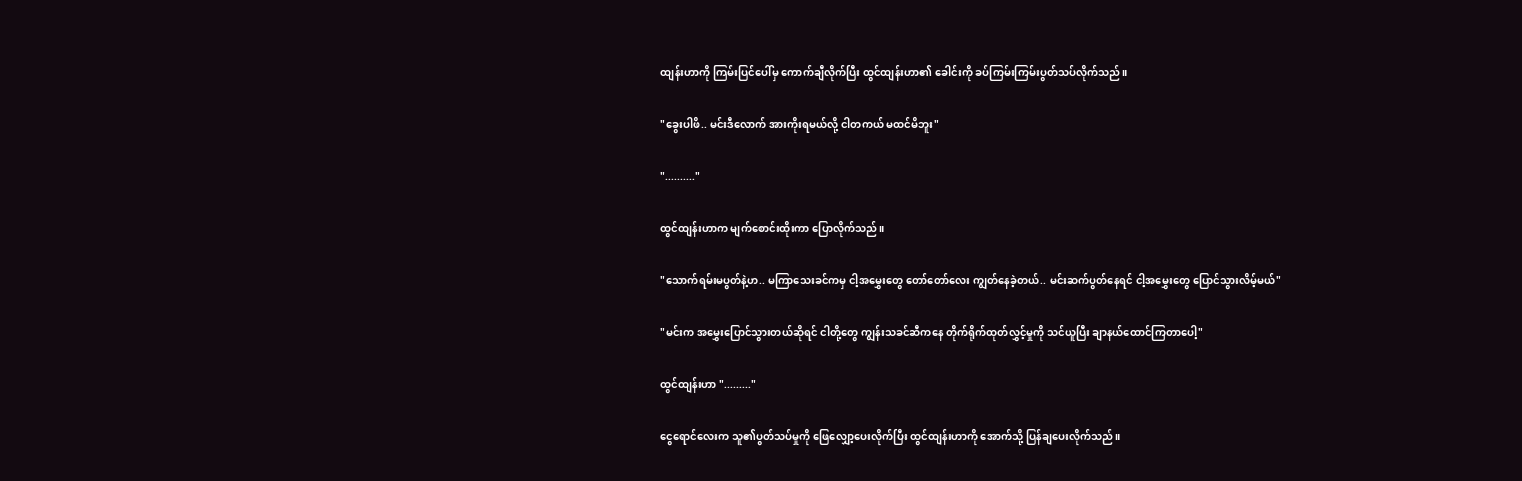ထျန်းဟာကို ကြမ်းပြင်ပေါ်မှ ကောက်ချီလိုက်ပြီး ထွင်ထျန်းဟာ၏ ခေါင်းကို ခပ်ကြမ်းကြမ်းပွတ်သပ်လိုက်သည်။

"ခွေးပါဖိ.. မင်းဒီလောက် အားကိုးရမယ်လို့ ငါတကယ် မထင်မိဘူး"

".........."

ထွင်ထျန်းဟာက မျက်စောင်းထိုးကာ ပြောလိုက်သည်။

"သောက်ရမ်းမပွတ်နဲ့ဟ.. မကြာသေးခင်ကမှ ငါ့အမွှေးတွေ တော်တော်လေး ကျွတ်နေခဲ့တယ်.. မင်းဆက်ပွတ်နေရင် ငါ့အမွှေးတွေ ပြောင်သွားလိမ့်မယ်"

"မင်းက အမွှေးပြောင်သွားတယ်ဆိုရင် ငါတို့တွေ ကျွန်းသခင်ဆီကနေ တိုက်ရိုက်ထုတ်လွှင့်မှုကို သင်ယူပြီး ချာနယ်ထောင်ကြတာပေါ့"

ထွင်ထျန်းဟာ "........."

ငွေရောင်လေးက သူ၏ပွတ်သပ်မှုကို ဖြေလျှော့ပေးလိုက်ပြီး ထွင်ထျန်းဟာကို အောက်သို့ ပြန်ချပေးလိုက်သည်။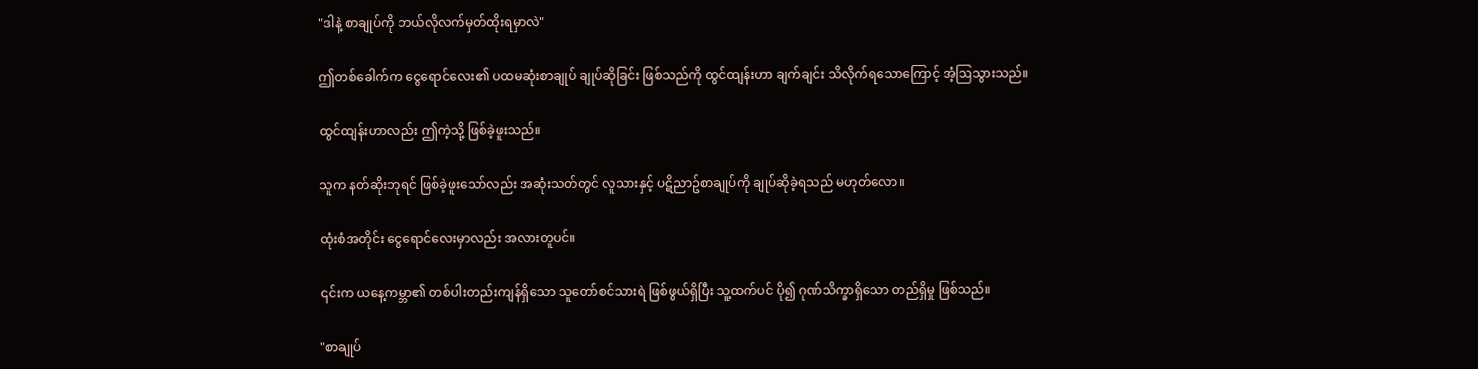"ဒါနဲ့ စာချုပ်ကို ဘယ်လိုလက်မှတ်ထိုးရမှာလဲ"

ဤတစ်ခေါက်က ငွေရောင်လေး၏ ပထမဆုံးစာချုပ် ချုပ်ဆိုခြင်း ဖြစ်သည်ကို ထွင်ထျန်းဟာ ချက်ချင်း သိလိုက်ရသောကြောင့် အံ့ဩသွားသည်။

ထွင်ထျန်းဟာလည်း ဤကဲ့သို့ ဖြစ်ခဲ့ဖူးသည်။

သူက နတ်ဆိုးဘုရင် ဖြစ်ခဲ့ဖူးသော်လည်း အဆုံးသတ်တွင် လူသားနှင့် ပဋိညာဥ်စာချုပ်ကို ချုပ်ဆိုခဲ့ရသည် မဟုတ်လော။

ထုံးစံအတိုင်း ငွေရောင်လေးမှာလည်း အလားတူပင်။

၎င်းက ယနေ့ကမ္ဘာ၏ တစ်ပါးတည်းကျန်ရှိသော သူတော်စင်သားရဲ ဖြစ်ဖွယ်ရှိပြီး သူ့ထက်ပင် ပို၍ ဂုဏ်သိက္ခာရှိသော တည်ရှိမှု ဖြစ်သည်။

"စာချုပ်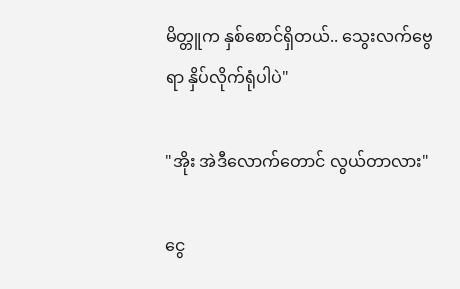မိတ္တူက နှစ်စောင်ရှိတယ်.. သွေးလက်ဗွေရာ နှိပ်လိုက်ရုံပါပဲ"

"အိုး အဲဒီလောက်တောင် လွယ်တာလား"

ငွေ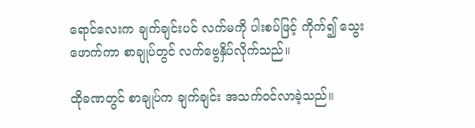ရောင်လေးက ချက်ချင်းပင် လက်မကို ပါးစပ်ဖြင့် ကိုက်၍ သွေးဖောက်ကာ စာချုပ်တွင် လက်ဗွေနှိပ်လိုက်သည်။

ထိုခဏတွင် စာချုပ်က ချက်ချင်း အသက်ဝင်လာခဲ့သည်။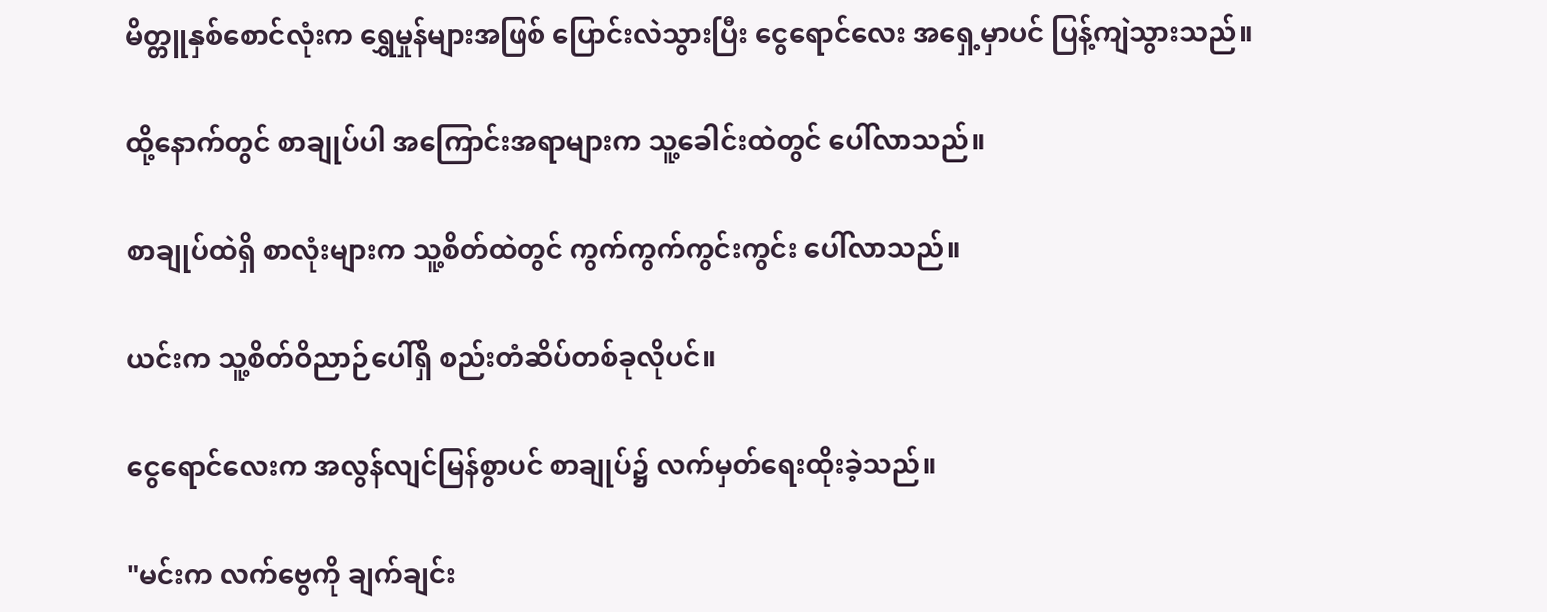မိတ္တူနှစ်စောင်လုံးက ရွှေမှုန်များအဖြစ် ပြောင်းလဲသွားပြီး ငွေရောင်လေး အရှေ့မှာပင် ပြန့်ကျဲသွားသည်။

ထို့နောက်တွင် စာချုပ်ပါ အကြောင်းအရာများက သူ့ခေါင်းထဲတွင် ပေါ်လာသည်။

စာချုပ်ထဲရှိ စာလုံးများက သူ့စိတ်ထဲတွင် ကွက်ကွက်ကွင်းကွင်း ပေါ်လာသည်။

ယင်းက သူ့စိတ်ဝိညာဉ်ပေါ်ရှိ စည်းတံဆိပ်တစ်ခုလိုပင်။

ငွေရောင်လေးက အလွန်လျင်မြန်စွာပင် စာချုပ်၌ လက်မှတ်ရေးထိုးခဲ့သည်။

"မင်းက လက်ဗွေကို ချက်ချင်း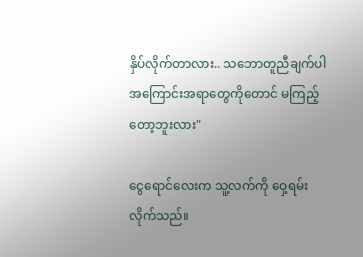နှိပ်လိုက်တာလား.. သဘောတူညီချက်ပါ အကြောင်းအရာတွေကိုတောင် မကြည့်တော့ဘူးလား"

ငွေရောင်လေးက သူ့လက်ကို ဝှေ့ရမ်းလိုက်သည်။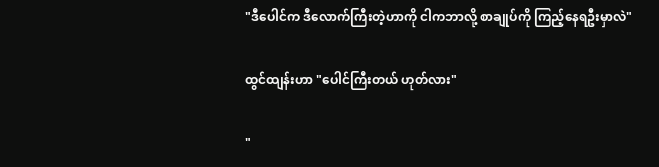"ဒီပေါင်က ဒီလောက်ကြီးတဲ့ဟာကို ငါကဘာလို့ စာချုပ်ကို ကြည့်နေရဦးမှာလဲ"

ထွင်ထျန်းဟာ "ပေါင်ကြီးတယ် ဟုတ်လား"

"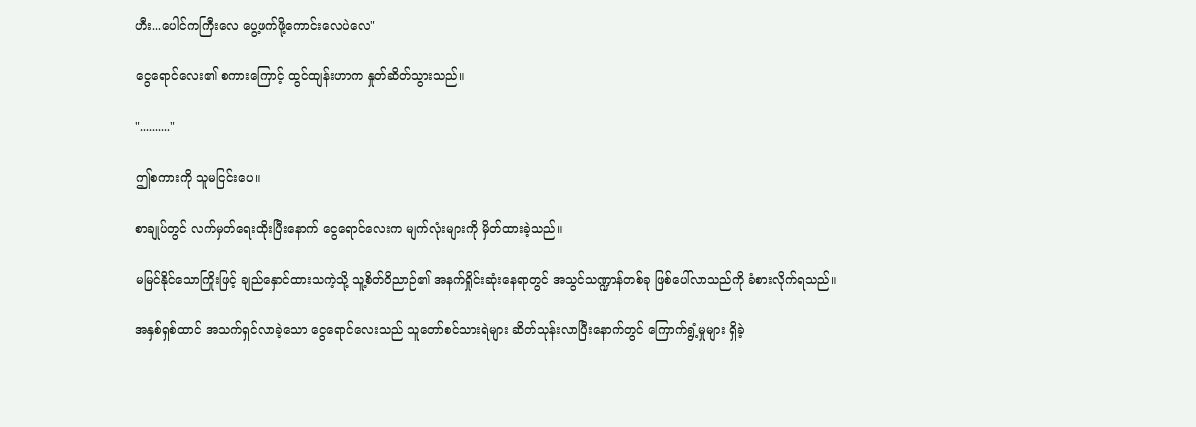ဟီး...ပေါင်ကကြီးလေ ပွေ့ဖက်ဖို့ကောင်းလေပဲလေ"

ငွေရောင်လေး၏ စကားကြောင့် ထွင်ထျန်းဟာက နှုတ်ဆိတ်သွားသည်။

".........."

ဤစကားကို သူမငြင်းပေ။

စာချုပ်တွင် လက်မှတ်ရေးထိုးပြီးနောက် ငွေရောင်လေးက မျက်လုံးများကို မှိတ်ထားခဲ့သည်။

မမြင်နိုင်သောကြိုးဖြင့် ချည်နှောင်ထားသကဲ့သို့ သူ့စိတ်ဝိညာဉ်၏ အနက်ရှိုင်းဆုံးနေရာတွင် အသွင်သဏ္ဍာန်တစ်ခု ဖြစ်ပေါ်လာသည်ကို ခံစားလိုက်ရသည်။

အနှစ်ရှစ်ထာင် အသက်ရှင်လာခဲ့သော ငွေရောင်လေးသည် သူတော်စင်သားရဲများ ဆိတ်သုန်းလာပြီးနောက်တွင် ကြောက်ရွံ့မှုများ ရှိခဲ့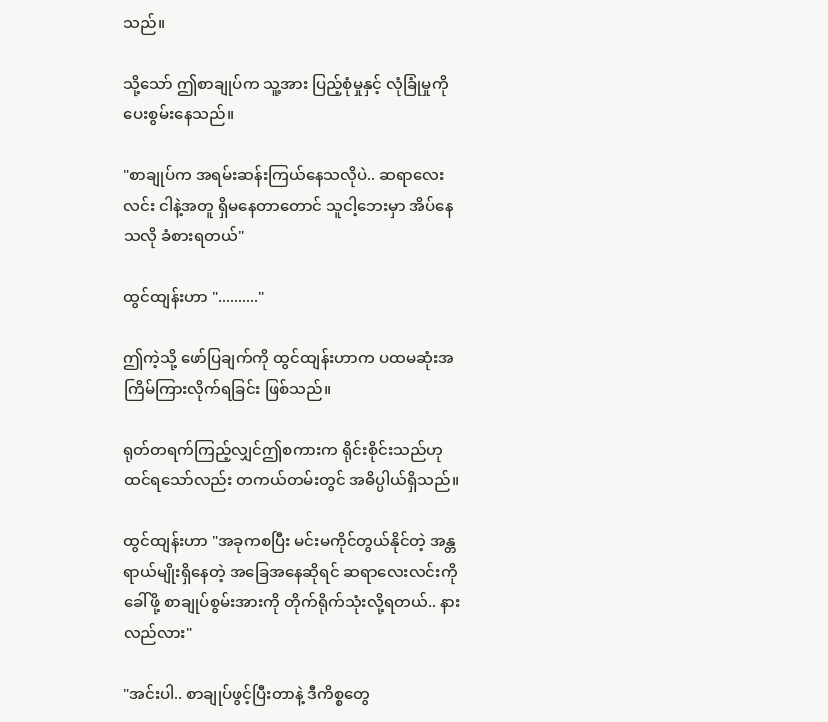သည်။

သို့သော် ဤစာချုပ်က သူ့အား ပြည့်စုံမှုနှင့် လုံခြုံမှုကို ပေးစွမ်းနေသည်။

"စာချုပ်က အရမ်းဆန်းကြယ်နေသလိုပဲ.. ဆရာလေးလင်း ငါနဲ့အတူ ရှိမနေတာတောင် သူငါ့ဘေးမှာ အိပ်နေသလို ခံစားရတယ်"

ထွင်ထျန်းဟာ ".........."

ဤကဲ့သို့ ဖော်ပြချက်ကို ထွင်ထျန်းဟာက ပထမဆုံးအကြိမ်ကြားလိုက်ရခြင်း ဖြစ်သည်။

ရုတ်တရက်ကြည့်လျှင်ဤစကားက ရိုင်းစိုင်းသည်ဟု ထင်ရသော်လည်း တကယ်တမ်းတွင် အဓိပ္ပါယ်ရှိသည်။

ထွင်ထျန်းဟာ "အခုကစပြီး မင်းမကိုင်တွယ်နိုင်တဲ့ အန္တရာယ်မျိုးရှိနေတဲ့ အခြေအနေဆိုရင် ဆရာလေးလင်းကို ခေါ်ဖို့ စာချုပ်စွမ်းအားကို တိုက်ရိုက်သုံးလို့ရတယ်.. နားလည်လား"

"အင်းပါ.. စာချုပ်ဖွင့်ပြီးတာနဲ့ ဒီကိစ္စတွေ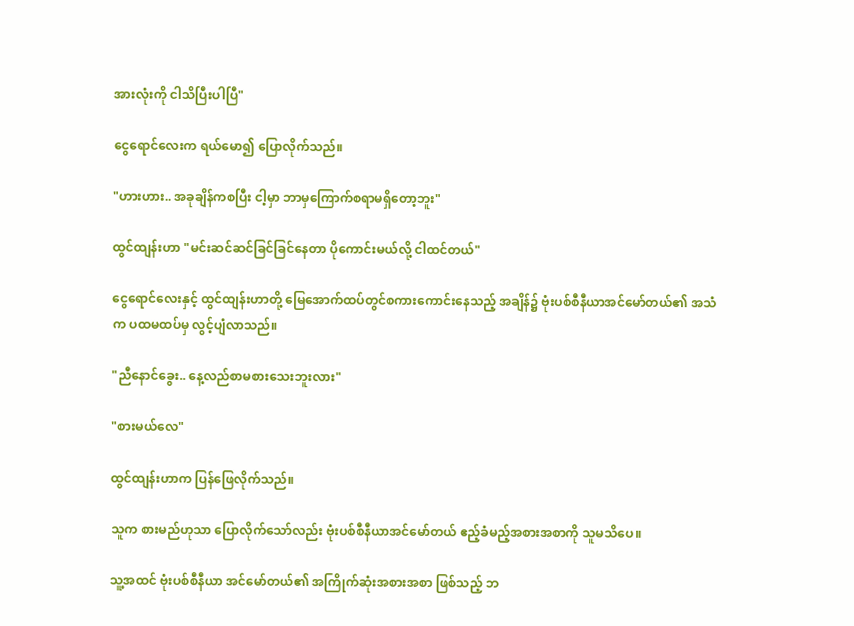အားလုံးကို ငါသိပြီးပါပြီ"

ငွေရောင်လေးက ရယ်မော၍ ပြောလိုက်သည်။

"ဟားဟား.. အခုချိန်ကစပြီး ငါ့မှာ ဘာမှကြောက်စရာမရှိတော့ဘူး"

ထွင်ထျန်းဟာ "မင်းဆင်ဆင်ခြင်ခြင်နေတာ ပိုကောင်းမယ်လို့ ငါထင်တယ်"

ငွေရောင်လေးနှင့် ထွင်ထျန်းဟာတို့ မြေအောက်ထပ်တွင်စကားကောင်းနေသည့် အချိန်၌ ဗုံးပစ်စီနီယာအင်မော်တယ်၏ အသံက ပထမထပ်မှ လွင့်ပျံလာသည်။

"ညီနောင်ခွေး.. နေ့လည်စာမစားသေးဘူးလား"

"စားမယ်လေ"

ထွင်ထျန်းဟာက ပြန်ဖြေလိုက်သည်။

သူက စားမည်ဟုသာ ပြောလိုက်သော်လည်း ဗုံးပစ်စီနီယာအင်မော်တယ် ဧည့်ခံမည့်အစားအစာကို သူမသိပေ။

သူ့အထင် ဗုံးပစ်စီနီယာ အင်မော်တယ်၏ အကြိုက်ဆုံးအစားအစာ ဖြစ်သည့် ဘ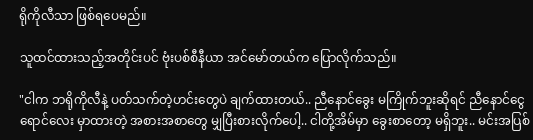ရိုကိုလီသာ ဖြစ်ရပေမည်။

သူထင်ထားသည့်အတိုင်းပင် ဗုံးပစ်စီနီယာ အင်မော်တယ်က ပြောလိုက်သည်။

"ငါက ဘရိုကိုလီနဲ့ ပတ်သက်တဲ့ဟင်းတွေပဲ ချက်ထားတယ်.. ညီနောင်ခွေး မကြိုက်ဘူးဆိုရင် ညီနောင်ငွေရောင်လေး မှာထားတဲ့ အစားအစာတွေ မျှပြီးစားလိုက်ပေါ့.. ငါတို့အိမ်မှာ ခွေးစာတော့ မရှိဘူး.. မင်းအပြစ်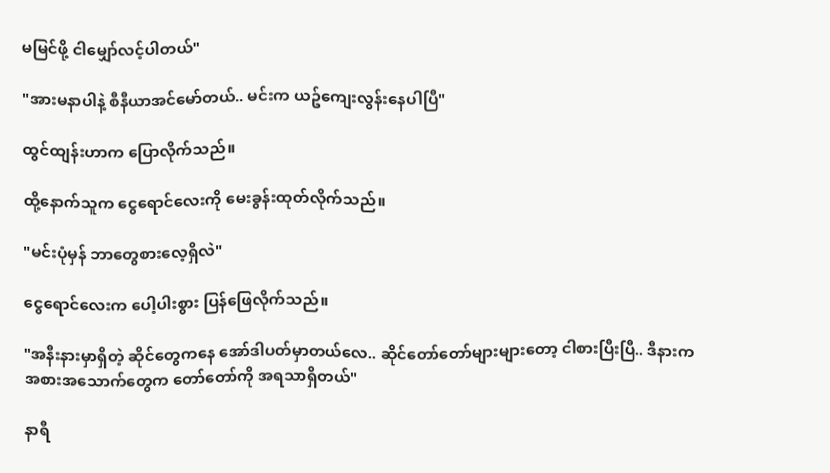မမြင်ဖို့ ငါမျှော်လင့်ပါတယ်"

"အားမနာပါနဲ့ စီနီယာအင်မော်တယ်.. မင်းက ယဥ်ကျေးလွန်းနေပါပြီ"

ထွင်ထျန်းဟာက ပြောလိုက်သည်။

ထို့နောက်သူက ငွေရောင်လေးကို မေးခွန်းထုတ်လိုက်သည်။

"မင်းပုံမှန် ဘာတွေစားလေ့ရှိလဲ"

ငွေရောင်လေးက ပေါ့ပါးစွား ပြန်ဖြေလိုက်သည်။

"အနီးနားမှာရှိတဲ့ ဆိုင်တွေကနေ အော်ဒါပတ်မှာတယ်လေ.. ဆိုင်တော်တော်များများတော့ ငါစားပြီးပြီ.. ဒီနားက အစားအသောက်တွေက တော်တော်ကို အရသာရှိတယ်"

နာရီ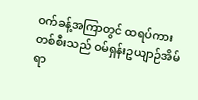ဝက်ခန့်အကြာတွင် ထရပ်ကားတစ်စီးသည် ဝမ်ရှန်းဥယျာဉ်အိမ်ရာ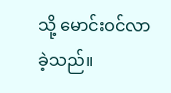သို့ မောင်းဝင်လာခဲ့သည်။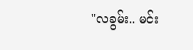"လခွမ်း.. မင်း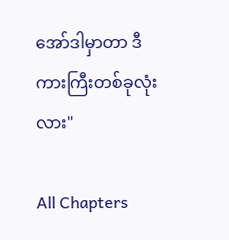အော်ဒါမှာတာ ဒီကားကြီးတစ်ခုလုံးလား"

All Chapters